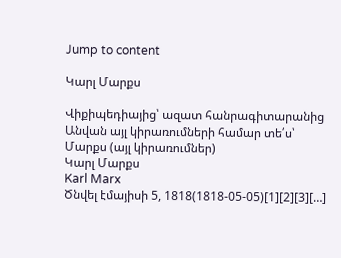Jump to content

Կարլ Մարքս

Վիքիպեդիայից՝ ազատ հանրագիտարանից
Անվան այլ կիրառումների համար տե՛ս՝ Մարքս (այլ կիրառումներ)
Կարլ Մարքս
Karl Marx
Ծնվել էմայիսի 5, 1818(1818-05-05)[1][2][3][…]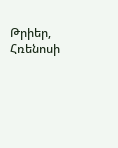Թրիեր, Հռենոսի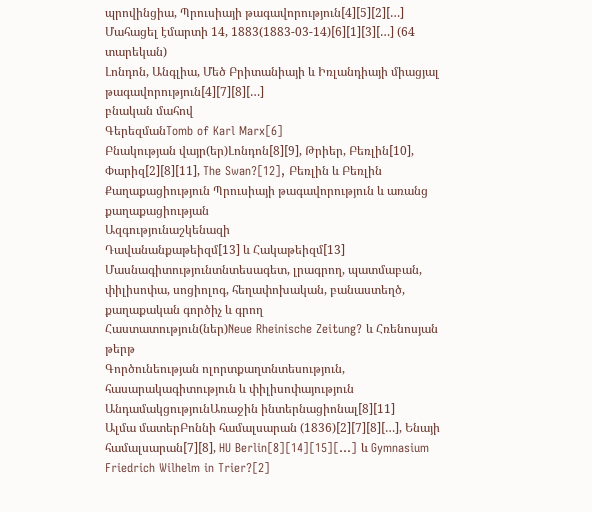պրովինցիա, Պրուսիայի թագավորություն[4][5][2][…]
Մահացել էմարտի 14, 1883(1883-03-14)[6][1][3][…] (64 տարեկան)
Լոնդոն, Անգլիա, Մեծ Բրիտանիայի և Իռլանդիայի միացյալ թագավորություն[4][7][8][…]
բնական մահով
ԳերեզմանTomb of Karl Marx[6]
Բնակության վայր(եր)Լոնդոն[8][9], Թրիեր, Բեռլին[10], Փարիզ[2][8][11], The Swan?[12], Բեռլին և Բեռլին
Քաղաքացիություն Պրուսիայի թագավորություն և առանց քաղաքացիության
Ազգությունաշկենազի
Դավանանքաթեիզմ[13] և Հակաթեիզմ[13]
Մասնագիտությունտնտեսագետ, լրագրող, պատմաբան, փիլիսոփա, սոցիոլոգ, հեղափոխական, բանաստեղծ, քաղաքական գործիչ և գրող
Հաստատություն(ներ)Neue Rheinische Zeitung? և Հռենոսյան թերթ
Գործունեության ոլորտքաղտնտեսություն, հասարակագիտություն և փիլիսոփայություն
ԱնդամակցությունԱռաջին ինտերնացիոնալ[8][11]
Ալմա մատերԲոննի համալսարան (1836)[2][7][8][…], Ենայի համալսարան[7][8], HU Berlin[8][14][15][…] և Gymnasium Friedrich Wilhelm in Trier?[2]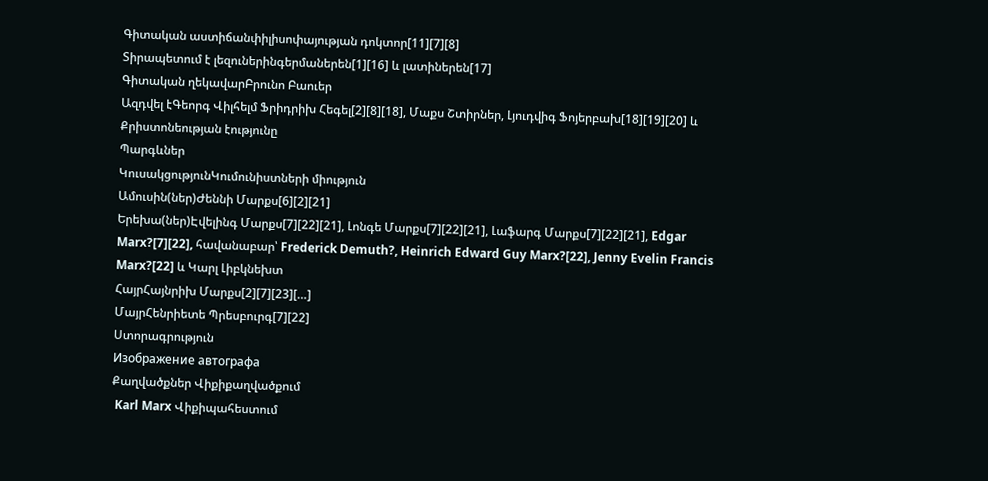Գիտական աստիճանփիլիսոփայության դոկտոր[11][7][8]
Տիրապետում է լեզուներինգերմաներեն[1][16] և լատիներեն[17]
Գիտական ղեկավարԲրունո Բաուեր
Ազդվել էԳեորգ Վիլհելմ Ֆրիդրիխ Հեգել[2][8][18], Մաքս Շտիրներ, Լյուդվիգ Ֆոյերբախ[18][19][20] և Քրիստոնեության էությունը
Պարգևներ
ԿուսակցությունԿումունիստների միություն
Ամուսին(ներ)Ժեննի Մարքս[6][2][21]
Երեխա(ներ)Էվելինգ Մարքս[7][22][21], Լոնգե Մարքս[7][22][21], Լաֆարգ Մարքս[7][22][21], Edgar Marx?[7][22], հավանաբար՝ Frederick Demuth?, Heinrich Edward Guy Marx?[22], Jenny Evelin Francis Marx?[22] և Կարլ Լիբկնեխտ
ՀայրՀայնրիխ Մարքս[2][7][23][…]
ՄայրՀենրիետե Պրեսբուրգ[7][22]
Ստորագրություն
Изображение автографа
Քաղվածքներ Վիքիքաղվածքում
 Karl Marx Վիքիպահեստում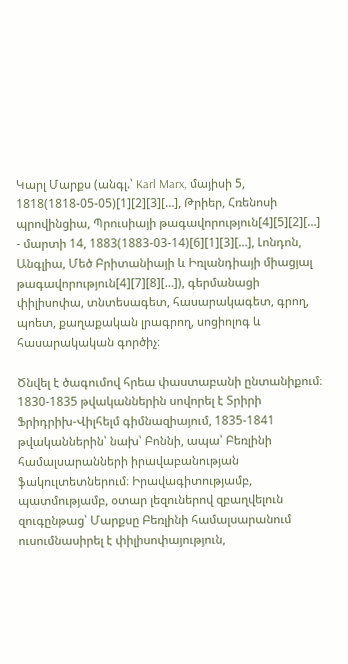Կարլ Մարքս (անգլ.՝ Karl Marx, մայիսի 5, 1818(1818-05-05)[1][2][3][…], Թրիեր, Հռենոսի պրովինցիա, Պրուսիայի թագավորություն[4][5][2][…] - մարտի 14, 1883(1883-03-14)[6][1][3][…], Լոնդոն, Անգլիա, Մեծ Բրիտանիայի և Իռլանդիայի միացյալ թագավորություն[4][7][8][…]), գերմանացի փիլիսոփա, տնտեսագետ, հասարակագետ, գրող, պոետ, քաղաքական լրագրող, սոցիոլոգ և հասարակական գործիչ։

Ծնվել է ծագումով հրեա փաստաբանի ընտանիքում։ 1830-1835 թվականներին սովորել է Տրիրի Ֆրիդրիխ-Վիլհելմ գիմնազիայում, 1835-1841 թվականներին՝ նախ՝ Բոննի, ապա՝ Բեռլինի համալսարանների իրավաբանության ֆակուլտետներում։ Իրավագիտությամբ, պատմությամբ, օտար լեզուներով զբաղվելուն զուգընթաց՝ Մարքսը Բեռլինի համալսարանում ուսումնասիրել է փիլիսոփայություն,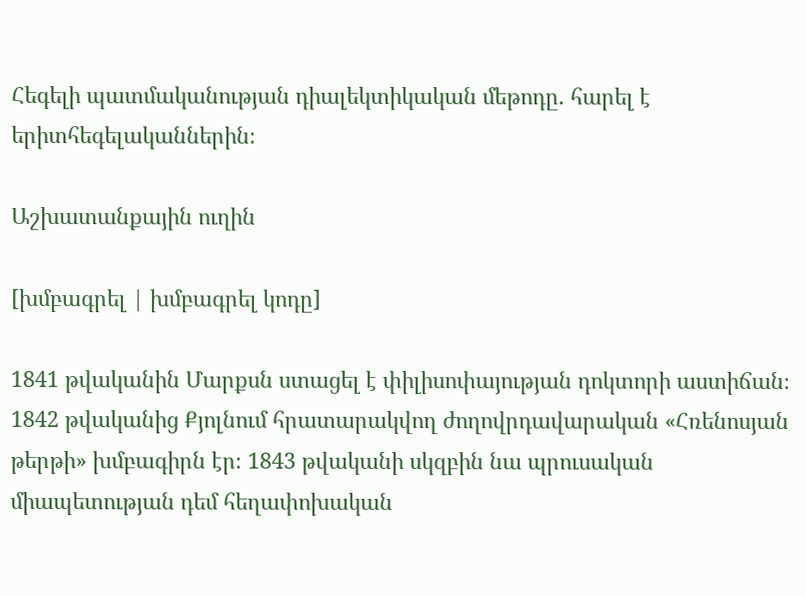Հեգելի պատմականության դիալեկտիկական մեթոդը. հարել է երիտհեգելականներին։

Աշխատանքային ուղին

[խմբագրել | խմբագրել կոդը]

1841 թվականին Մարքսն ստացել է փիլիսոփայության դոկտորի աստիճան։ 1842 թվականից Քյոլնում հրատարակվող ժողովրդավարական «Հռենոսյան թերթի» խմբագիրն էր։ 1843 թվականի սկզբին նա պրուսական միապետության դեմ հեղափոխական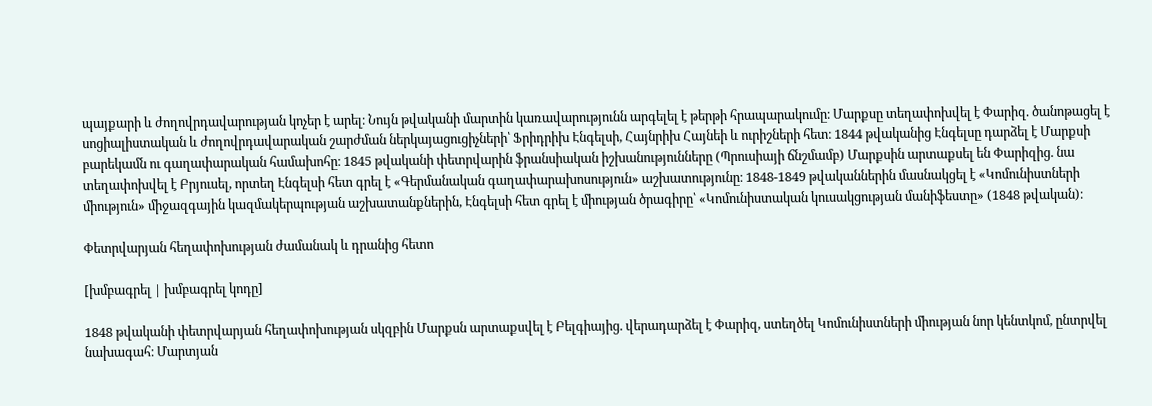պայքարի և ժողովրդավարության կոչեր է արել։ Նույն թվականի մարտին կառավարությունն արգելել է թերթի հրապարակումը։ Մարքսը տեղափոխվել է Փարիզ. ծանոթացել է սոցիալիստական և ժողովրդավարական շարժման ներկայացուցիչների՝ Ֆրիդրիխ Էնգելսի, Հայնրիխ Հայնեի և ուրիշների հետ։ 1844 թվականից Էնգելսը դարձել է Մարքսի բարեկամն ու գաղափարական համախոհը։ 1845 թվականի փետրվարին ֆրանսիական իշխանությունները (Պրուսիայի ճնշմամբ) Մարքսին արտաքսել են Փարիզից. նա տեղափոխվել է Բրյուսել, որտեղ Էնգելսի հետ գրել է «Գերմանական գաղափարախոսություն» աշխատությունը։ 1848-1849 թվականներին մասնակցել է «Կոմունիստների միություն» միջազգային կազմակերպության աշխատանքներին, Էնգելսի հետ գրել է միության ծրագիրը՝ «Կոմունիստական կուսակցության մանիֆեստը» (1848 թվական)։

Փետրվարյան հեղափոխության ժամանակ և դրանից հետո

[խմբագրել | խմբագրել կոդը]

1848 թվականի փետրվարյան հեղափոխության սկզբին Մարքսն արտաքսվել է Բելգիայից. վերադարձել է Փարիզ, ստեղծել Կոմունիստների միության նոր կենտկոմ, ընտրվել նախագահ։ Մարտյան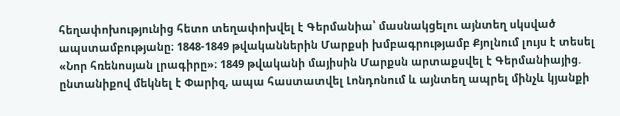հեղափոխությունից հետո տեղափոխվել է Գերմանիա՝ մասնակցելու այնտեղ սկսված ապստամբությանը։ 1848-1849 թվականներին Մարքսի խմբագրությամբ Քյոլնում լույս է տեսել «Նոր հռենոսյան լրագիրը»։ 1849 թվականի մայիսին Մարքսն արտաքսվել է Գերմանիայից. ընտանիքով մեկնել է Փարիզ, ապա հաստատվել Լոնդոնում և այնտեղ ապրել մինչև կյանքի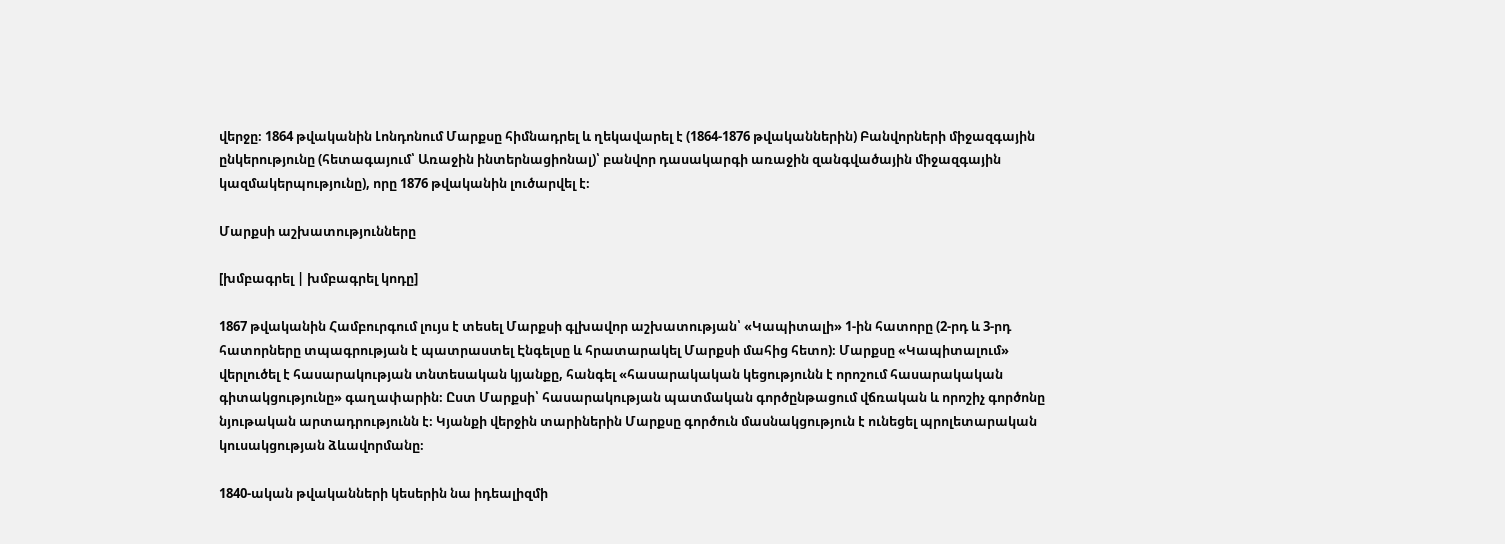վերջը։ 1864 թվականին Լոնդոնում Մարքսը հիմնադրել և ղեկավարել է (1864-1876 թվականներին) Բանվորների միջազգային ընկերությունը (հետագայում՝ Առաջին ինտերնացիոնալ)՝ բանվոր դասակարգի առաջին զանգվածային միջազգային կազմակերպությունը), որը 1876 թվականին լուծարվել է։

Մարքսի աշխատությունները

[խմբագրել | խմբագրել կոդը]

1867 թվականին Համբուրգում լույս է տեսել Մարքսի գլխավոր աշխատության՝ «Կապիտալի» 1-ին հատորը (2-րդ և 3-րդ հատորները տպագրության է պատրաստել Էնգելսը և հրատարակել Մարքսի մահից հետո)։ Մարքսը «Կապիտալում» վերլուծել է հասարակության տնտեսական կյանքը, հանգել «հասարակական կեցությունն է որոշում հասարակական գիտակցությունը» գաղափարին։ Ըստ Մարքսի՝ հասարակության պատմական գործընթացում վճռական և որոշիչ գործոնը նյութական արտադրությունն է։ Կյանքի վերջին տարիներին Մարքսը գործուն մասնակցություն է ունեցել պրոլետարական կուսակցության ձևավորմանը։

1840-ական թվականների կեսերին նա իդեալիզմի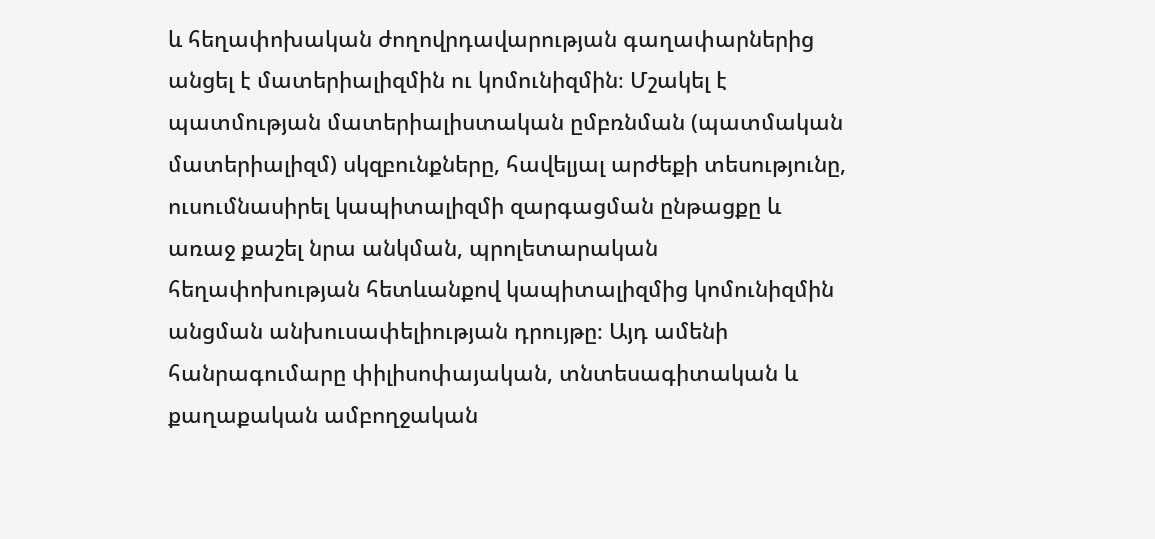և հեղափոխական ժողովրդավարության գաղափարներից անցել է մատերիալիզմին ու կոմունիզմին։ Մշակել է պատմության մատերիալիստական ըմբռնման (պատմական մատերիալիզմ) սկզբունքները, հավելյալ արժեքի տեսությունը, ուսումնասիրել կապիտալիզմի զարգացման ընթացքը և առաջ քաշել նրա անկման, պրոլետարական հեղափոխության հետևանքով կապիտալիզմից կոմունիզմին անցման անխուսափելիության դրույթը։ Այդ ամենի հանրագումարը փիլիսոփայական, տնտեսագիտական և քաղաքական ամբողջական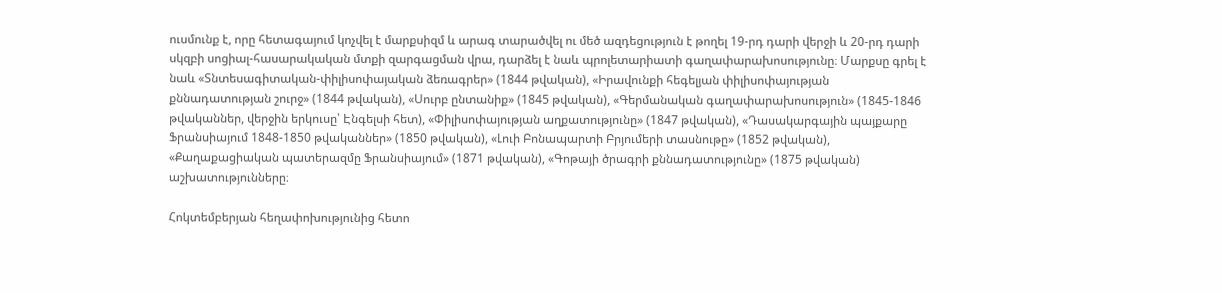ուսմունք է, որը հետագայում կոչվել է մարքսիզմ և արագ տարածվել ու մեծ ազդեցություն է թողել 19-րդ դարի վերջի և 20-րդ դարի սկզբի սոցիալ-հասարակական մտքի զարգացման վրա, դարձել է նաև պրոլետարիատի գաղափարախոսությունը։ Մարքսը գրել է նաև «Տնտեսագիտական-փիլիսոփայական ձեռագրեր» (1844 թվական), «Իրավունքի հեգելյան փիլիսոփայության քննադատության շուրջ» (1844 թվական), «Սուրբ ընտանիք» (1845 թվական), «Գերմանական գաղափարախոսություն» (1845-1846 թվականներ, վերջին երկուսը՝ Էնգելսի հետ), «Փիլիսոփայության աղքատությունը» (1847 թվական), «Դասակարգային պայքարը Ֆրանսիայում 1848-1850 թվականներ» (1850 թվական), «Լուի Բոնապարտի Բրյումերի տասնութը» (1852 թվական), «Քաղաքացիական պատերազմը Ֆրանսիայում» (1871 թվական), «Գոթայի ծրագրի քննադատությունը» (1875 թվական) աշխատությունները։

Հոկտեմբերյան հեղափոխությունից հետո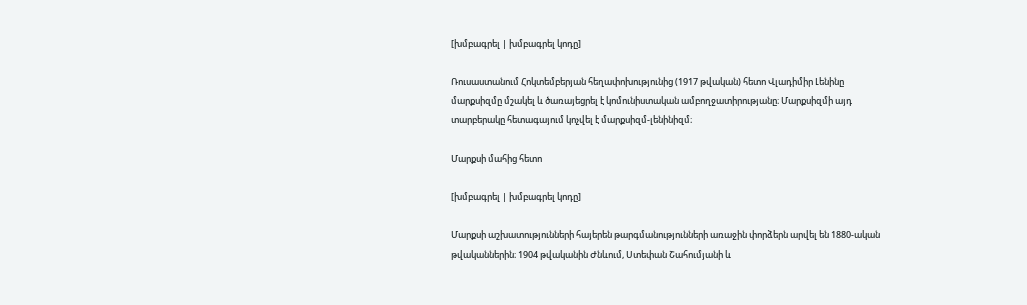[խմբագրել | խմբագրել կոդը]

Ռուսաստանում Հոկտեմբերյան հեղափոխությունից (1917 թվական) հետո Վլադիմիր Լենինը մարքսիզմը մշակել և ծառայեցրել է կոմունիստական ամբողջատիրությանը։ Մարքսիզմի այդ տարբերակը հետագայում կոչվել է մարքսիզմ-լենինիզմ։

Մարքսի մահից հետո

[խմբագրել | խմբագրել կոդը]

Մարքսի աշխատությունների հայերեն թարգմանությունների առաջին փորձերն արվել են 1880-ական թվականներին։ 1904 թվականին Ժնևում, Ստեփան Շահումյանի և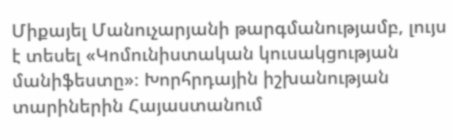Միքայել Մանուչարյանի թարգմանությամբ, լույս է տեսել «Կոմունիստական կուսակցության մանիֆեստը»։ Խորհրդային իշխանության տարիներին Հայաստանում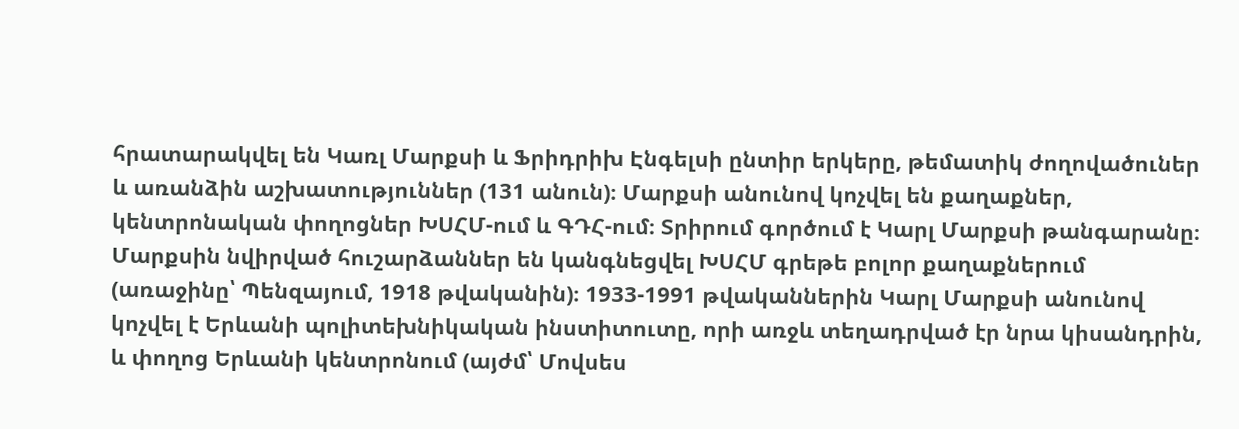հրատարակվել են Կառլ Մարքսի և Ֆրիդրիխ Էնգելսի ընտիր երկերը, թեմատիկ ժողովածուներ և առանձին աշխատություններ (131 անուն)։ Մարքսի անունով կոչվել են քաղաքներ, կենտրոնական փողոցներ ԽՍՀՄ-ում և ԳԴՀ-ում։ Տրիրում գործում է Կարլ Մարքսի թանգարանը։ Մարքսին նվիրված հուշարձաններ են կանգնեցվել ԽՍՀՄ գրեթե բոլոր քաղաքներում (առաջինը՝ Պենզայում, 1918 թվականին)։ 1933-1991 թվականներին Կարլ Մարքսի անունով կոչվել է Երևանի պոլիտեխնիկական ինստիտուտը, որի առջև տեղադրված էր նրա կիսանդրին, և փողոց Երևանի կենտրոնում (այժմ՝ Մովսես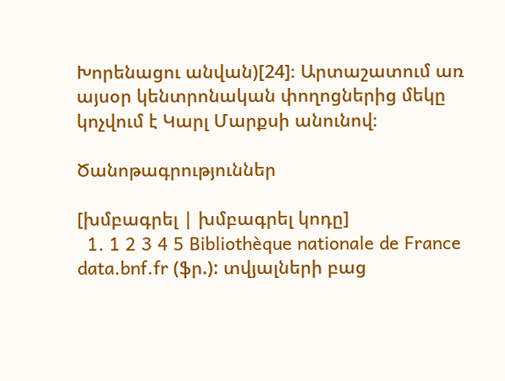Խորենացու անվան)[24]։ Արտաշատում առ այսօր կենտրոնական փողոցներից մեկը կոչվում է Կարլ Մարքսի անունով։

Ծանոթագրություններ

[խմբագրել | խմբագրել կոդը]
  1. 1 2 3 4 5 Bibliothèque nationale de France data.bnf.fr (ֆր.): տվյալների բաց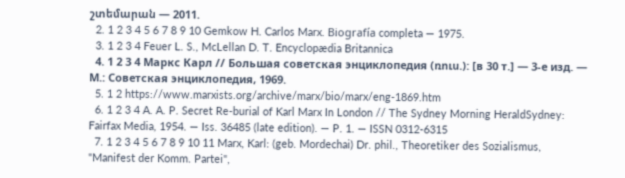շտեմարան — 2011.
  2. 1 2 3 4 5 6 7 8 9 10 Gemkow H. Carlos Marx. Biografía completa — 1975.
  3. 1 2 3 4 Feuer L. S., McLellan D. T. Encyclopædia Britannica
  4. 1 2 3 4 Маркс Карл // Большая советская энциклопедия (ռուս.): [в 30 т.] — 3-е изд. — М.: Советская энциклопедия, 1969.
  5. 1 2 https://www.marxists.org/archive/marx/bio/marx/eng-1869.htm
  6. 1 2 3 4 A. A. P. Secret Re-burial of Karl Marx In London // The Sydney Morning HeraldSydney: Fairfax Media, 1954. — Iss. 36485 (late edition). — P. 1. — ISSN 0312-6315
  7. 1 2 3 4 5 6 7 8 9 10 11 Marx, Karl: (geb. Mordechai) Dr. phil., Theoretiker des Sozialismus, "Manifest der Komm. Partei",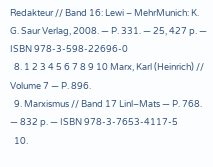Redakteur // Band 16: Lewi – MehrMunich: K. G. Saur Verlag, 2008. — P. 331. — 25, 427 p. — ISBN 978-3-598-22696-0
  8. 1 2 3 4 5 6 7 8 9 10 Marx, Karl (Heinrich) // Volume 7 — P. 896.
  9. Marxismus // Band 17 Linl–Mats — P. 768. — 832 p. — ISBN 978-3-7653-4117-5
  10.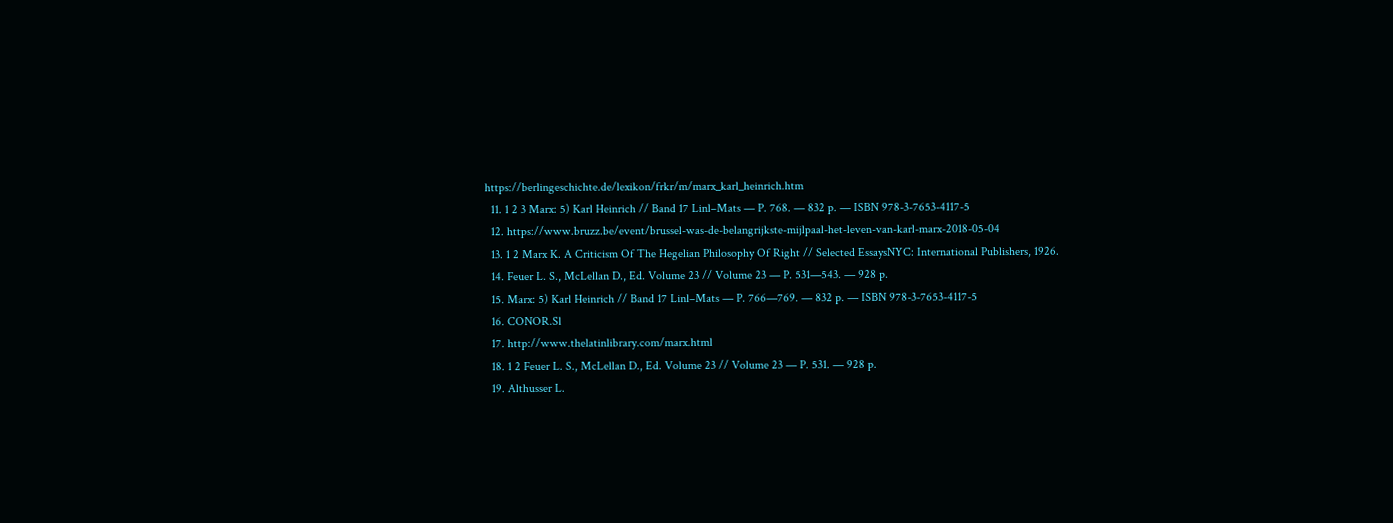https://berlingeschichte.de/lexikon/frkr/m/marx_karl_heinrich.htm
  11. 1 2 3 Marx: 5) Karl Heinrich // Band 17 Linl–Mats — P. 768. — 832 p. — ISBN 978-3-7653-4117-5
  12. https://www.bruzz.be/event/brussel-was-de-belangrijkste-mijlpaal-het-leven-van-karl-marx-2018-05-04
  13. 1 2 Marx K. A Criticism Of The Hegelian Philosophy Of Right // Selected EssaysNYC: International Publishers, 1926.
  14. Feuer L. S., McLellan D., Ed. Volume 23 // Volume 23 — P. 531—543. — 928 p.
  15. Marx: 5) Karl Heinrich // Band 17 Linl–Mats — P. 766—769. — 832 p. — ISBN 978-3-7653-4117-5
  16. CONOR.Sl
  17. http://www.thelatinlibrary.com/marx.html
  18. 1 2 Feuer L. S., McLellan D., Ed. Volume 23 // Volume 23 — P. 531. — 928 p.
  19. Althusser L.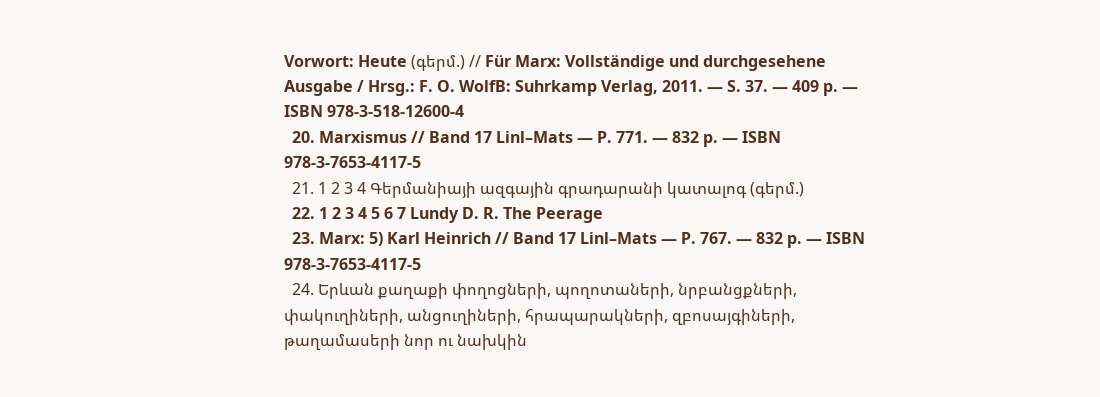Vorwort: Heute (գերմ.) // Für Marx: Vollständige und durchgesehene Ausgabe / Hrsg.: F. O. WolfB: Suhrkamp Verlag, 2011. — S. 37. — 409 p. — ISBN 978-3-518-12600-4
  20. Marxismus // Band 17 Linl–Mats — P. 771. — 832 p. — ISBN 978-3-7653-4117-5
  21. 1 2 3 4 Գերմանիայի ազգային գրադարանի կատալոգ (գերմ.)
  22. 1 2 3 4 5 6 7 Lundy D. R. The Peerage
  23. Marx: 5) Karl Heinrich // Band 17 Linl–Mats — P. 767. — 832 p. — ISBN 978-3-7653-4117-5
  24. Երևան քաղաքի փողոցների, պողոտաների, նրբանցքների, փակուղիների, անցուղիների, հրապարակների, զբոսայգիների, թաղամասերի նոր ու նախկին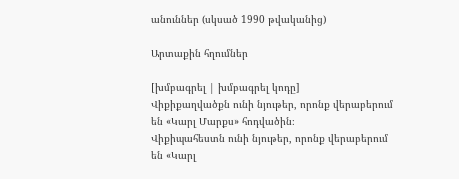անուններ (սկսած 1990 թվականից)

Արտաքին հղումներ

[խմբագրել | խմբագրել կոդը]
Վիքիքաղվածքն ունի նյութեր, որոնք վերաբերում են «Կարլ Մարքս» հոդվածին։
Վիքիպահեստն ունի նյութեր, որոնք վերաբերում են «Կարլ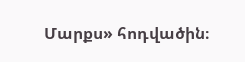Մարքս» հոդվածին։